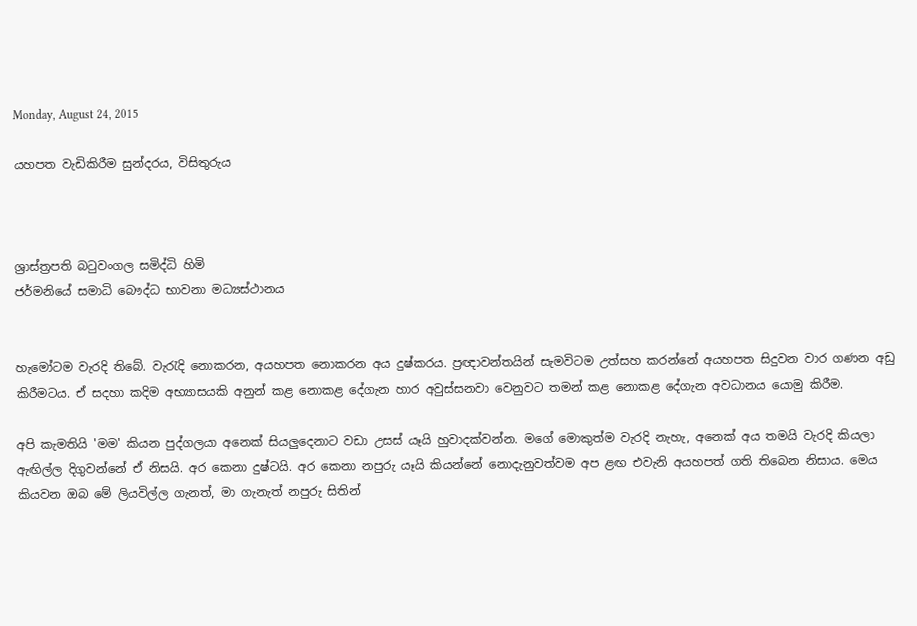Monday, August 24, 2015

යහපත වැඩිකිරීම සුන්දරය, විසිතුරුය



ශ්‍රාස්‌ත්‍රපති බටුවංගල සමිද්ධි හිමි
ජර්මනියේ සමාධි බෞද්ධ භාවනා මධ්‍යස්‌ථානය


හැමෝටම වැරදි තිබේ. වැරැදි නොකරන, අයහපත නොකරන අය දුෂ්කරය. ප්‍රඥාවන්තයින් සැමවිටම උත්සහ කරන්නේ අයහපත සිදුවන වාර ගණන අඩු කිරීමටය. ඒ සදහා කදිම අභ්‍යාසයකි අනුන් කළ නොකළ දේගැන හාර අවුස්‌සනවා වෙනුවට තමන් කළ නොකළ දේගැන අවධානය යොමු කිරීම.

අපි කැමතියි 'මම' කියන පුද්ගලයා අනෙක්‌ සියලුදෙනාට වඩා උසස්‌ යෑයි හුවාදක්‌වන්න. මගේ මොකුත්ම වැරදි නැහැ, අනෙක්‌ අය තමයි වැරදි කියලා ඇඟිල්ල දිගුවන්නේ ඒ නිසයි. අර කෙනා දුෂ්ටයි. අර කෙනා නපුරු යෑයි කියන්නේ නොදැනුවත්වම අප ළඟ එවැනි අයහපත් ගති තිබෙන නිසාය. මෙය කියවන ඔබ මේ ලියවිල්ල ගැනත්, මා ගැනැත් නපුරු සිතින්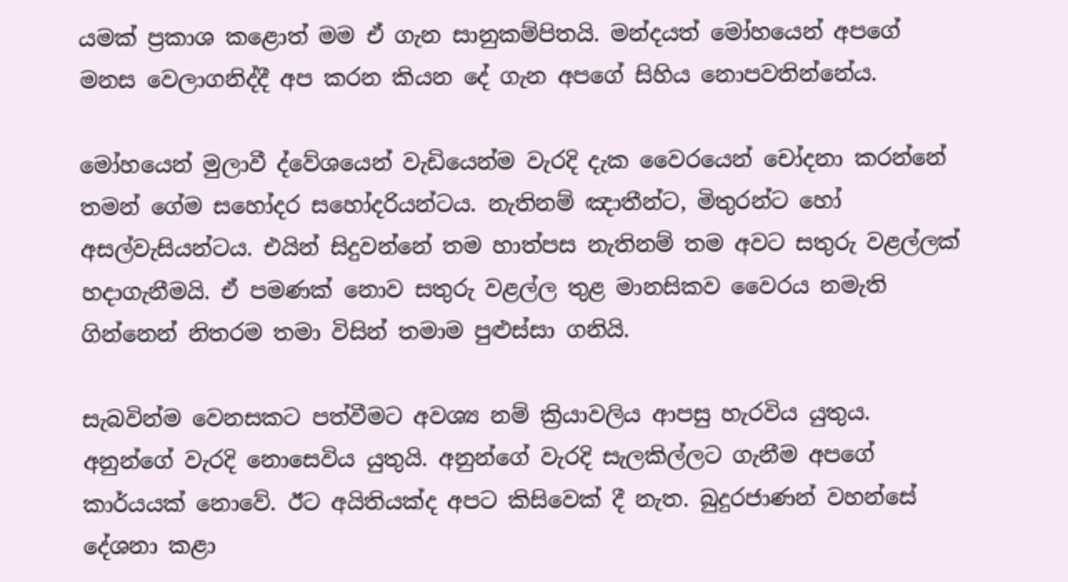යමක්‌ ප්‍රකාශ කළොත් මම ඒ ගැන සානුකම්පිතයි. මන්දයත් මෝහයෙන් අපගේ මනස වෙලාගනිද්දී අප කරන කියන දේ ගැන අපගේ සිහිය නොපවතින්නේය.

මෝහයෙන් මුලාවී ද්වේශයෙන් වැඩියෙන්ම වැරදි දැක වෛරයෙන් චෝදනා කරන්නේ තමන් ගේම සහෝදර සහෝදරියන්ටය. නැතිනම් ඤාතීන්ට, මිතුරන්ට හෝ අසල්වැසියන්ටය. එයින් සිදුවන්නේ තම හාත්පස නැතිනම් තම අවට සතුරු වළල්ලක්‌ හදාගැනීමයි. ඒ පමණක්‌ නොව සතුරු වළල්ල තුළ මානසිකව වෛරය නමැති ගින්නෙන් නිතරම තමා විසින් තමාම පුළුස්‌සා ගනියි.

සැබවින්ම වෙනසකට පත්වීමට අවශ්‍ය නම් ක්‍රියාවලිය ආපසු හැරවිය යුතුය. අනුන්ගේ වැරදි නොසෙවිය යුතුයි. අනුන්ගේ වැරදි සැලකිල්ලට ගැනීම අපගේ කාර්යයක්‌ නොවේ. ඊට අයිතියක්‌ද අපට කිසිවෙක්‌ දී නැත. බුදුරජාණන් වහන්සේ දේශනා කළා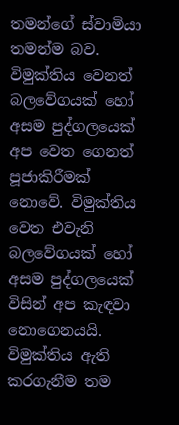තමන්ගේ ස්‌වාමියා තමන්ම බව. විමුක්‌තිය වෙනත් බලවේගයක්‌ හෝ අසම පුද්ගලයෙක්‌ අප වෙත ගෙනත් පූජාකිරීමක්‌ නොවේ. විමුක්‌තිය වෙත එවැනි බලවේගයක්‌ හෝ අසම පුද්ගලයෙක්‌ විසින් අප කැඳවා නොගෙනයයි. විමුක්‌තිය ඇති කරගැනීම තම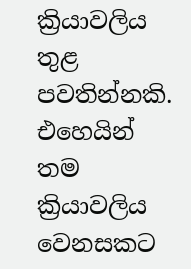ක්‍රියාවලිය තුළ පවතින්නකි. එහෙයින් තම ක්‍රියාවලිය වෙනසකට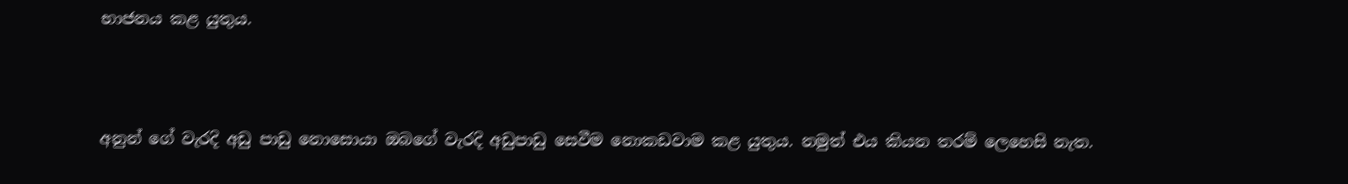භාජනය කළ යුතුය.



අනුන් ගේ වැරදි අඩු පාඩු නොසොයා ඔබගේ වැරදි අඩුපාඩු සෙවීම නොකඩවාම කළ යුතුය. නමුත් එය කියන තරම් ලෙහෙසි නැත.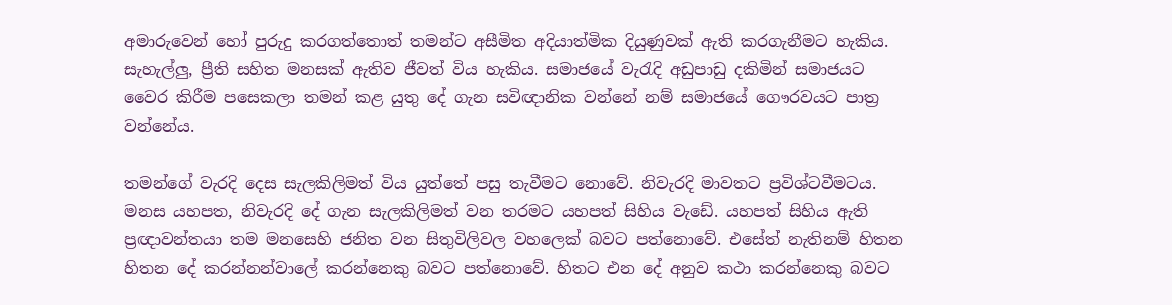අමාරුවෙන් හෝ පුරුදු කරගත්තොත් තමන්ට අසීමිත අදියාත්මික දියුණුවක්‌ ඇති කරගැනීමට හැකිය. සැහැල්ලු, ප්‍රීති සහිත මනසක්‌ ඇතිව ජීවත් විය හැකිය. සමාජයේ වැරැදි අඩුපාඩු දකිමින් සමාජයට වෛර කිරීම පසෙකලා තමන් කළ යුතු දේ ගැන සවිඥානික වන්නේ නම් සමාජයේ ගෞරවයට පාත්‍ර වන්නේය.

තමන්ගේ වැරදි දෙස සැලකිලිමත් විය යුත්තේ පසු තැවීමට නොවේ. නිවැරදි මාවතට ප්‍රවිශ්ටවීමටය. මනස යහපත, නිවැරදි දේ ගැන සැලකිලිමත් වන තරමට යහපත් සිහිය වැඩේ. යහපත් සිහිය ඇති ප්‍රඥාවන්තයා තම මනසෙහි ජනිත වන සිතුවිලිවල වහලෙක්‌ බවට පත්නොවේ. එසේත් නැතිනම් හිතන හිතන දේ කරන්නන්වාලේ කරන්නෙකු බවට පත්නොවේ. හිතට එන දේ අනුව කථා කරන්නෙකු බවට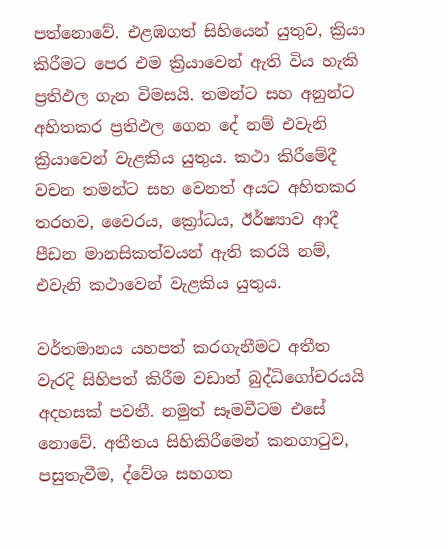පත්නොවේ. එළඹගත් සිහියෙන් යුතුව, ක්‍රියා කිරීමට පෙර එම ක්‍රියාවෙන් ඇති විය හැකි ප්‍රතිඵල ගැන විමසයි. තමන්ට සහ අනුන්ට අහිතකර ප්‍රතිඵල ගෙන දේ නම් එවැනි ක්‍රියාවෙන් වැළකිය යුතුය. කථා කිරීමේදී වචන තමන්ට සහ වෙනත් අයට අහිතකර තරහව, වෛරය, ක්‍රෝධය, ඊර්ෂ්‍යාව ආදී පීඩන මානසිකත්වයන් ඇති කරයි නම්, එවැනි කථාවෙන් වැළකිය යුතුය.

වර්තමානය යහපත් කරගැනීමට අතීත වැරදි සිහිපත් කිරීම වඩාත් බුද්ධිගෝචරයයි අදහසක්‌ පවතී. නමුත් සෑමවීටම එසේ නොවේ. අතීතය සිහිකිරීමෙන් කනගාටුව, පසුතැවීම, ද්වේශ සහගත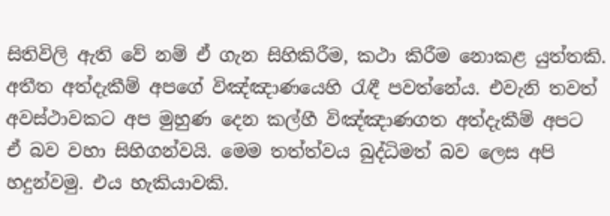සිතිවිලි ඇති වේ නම් ඒ ගැන සිහිකිරීම, කථා කිරීම නොකළ යුත්තකි. අතීත අත්දැකීම් අපගේ විඤ්ඤාණයෙහි රැඳී පවත්නේය. එවැනි තවත් අවස්‌ථාවකට අප මුහුණ දෙන කල්හී විඤ්ඤාණගත අත්දැකීම් අපට ඒ බව වහා සිහිගන්වයි. මෙම තත්ත්වය බුද්ධිමත් බව ලෙස අපි හදුන්වමු. එය හැකියාවකි.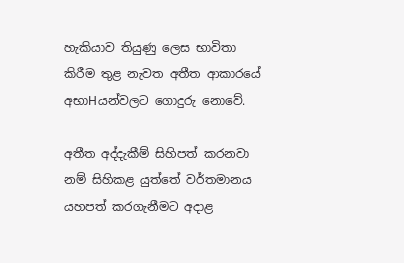හැකියාව තියුණු ලෙස භාවිතා කිරීම තුළ නැවත අතීත ආකාරයේ අභාHයන්වලට ගොදුරු නොවේ.

අතීත අද්දැකීම් සිහිපත් කරනවා නම් සිහිකළ යුත්තේ වර්තමානය යහපත් කරගැනීමට අදාළ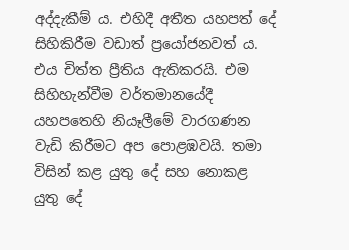අද්දැකීම් ය. එහිදී අතීත යහපත් දේ සිහිකිරීම වඩාත් ප්‍රයෝජනවත් ය. එය චිත්ත ප්‍රීතිය ඇතිකරයි. එම සිහිහැන්වීම වර්තමානයේදී යහපතෙහි නියෑලීමේ වාරගණන වැඩි කිරීමට අප පොළඹවයි. තමා විසින් කළ යුතු දේ සහ නොකළ යුතු දේ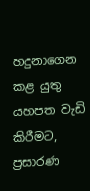හදුනාගෙන කළ යුතු යහපත වැඩි කිරීමට, ප්‍රසාරණ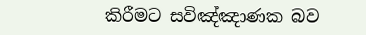කිරීමට සවිඤ්ඤාණක බව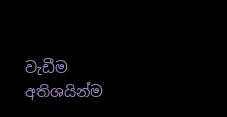වැඩීම අතිශයින්ම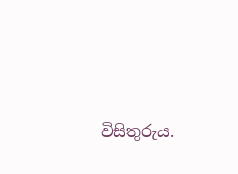විසිතුරුය.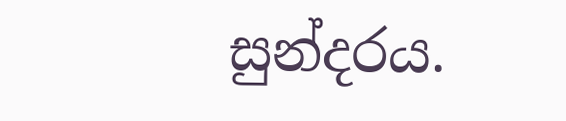සුන්දරය.